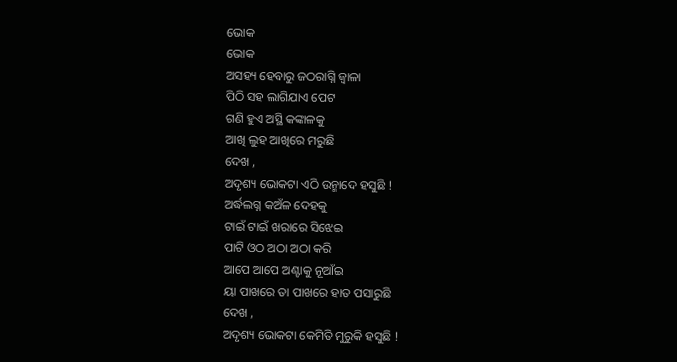ଭୋକ
ଭୋକ
ଅସହ୍ୟ ହେବାରୁ ଜଠରାଗ୍ନି ଜ୍ବାଳା
ପିଠି ସହ ଲାଗିଯାଏ ପେଟ
ଗଣି ହୁଏ ଅସ୍ଥି କଙ୍କାଳକୁ
ଆଖି ଲୁହ ଆଖିରେ ମରୁଛି
ଦେଖ ,
ଅଦୃଶ୍ୟ ଭୋକଟା ଏଠି ଉନ୍ମାଦେ ହସୁଛି !
ଅର୍ଦ୍ଧଲଗ୍ନ କଅଁଳ ଦେହକୁ
ଟାଇଁ ଟାଇଁ ଖରାରେ ସିଝେଇ
ପାଟି ଓଠ ଅଠା ଅଠା କରି
ଆପେ ଆପେ ଅଣ୍ଟାକୁ ନୂଆଁଇ
ୟା ପାଖରେ ତା ପାଖରେ ହାତ ପସାରୁଛି
ଦେଖ ,
ଅଦୃଶ୍ୟ ଭୋକଟା କେମିତି ମୁରୁକି ହସୁଛି !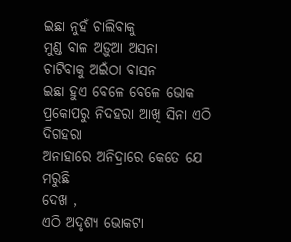ଇଛା ନୁହଁ ଚାଲିବାକୁ
ମୁଣ୍ଡ ବାଳ ଅଡ଼ୁଆ ଅସନା
ଚାଟିବାକୁ ଅଇଁଠା ବାସନ
ଇଛା ହୁଏ ବେଳେ ବେଳେ ଭୋକ ପ୍ରକୋପରୁ ନିଦହରା ଆଖି ସିନା ଏଠି ଦିଗହରା
ଅନାହାରେ ଅନିଦ୍ରାରେ କେତେ ଯେ ମରୁଛି
ଦେଖ ,
ଏଠି ଅଦୃଶ୍ୟ ଭୋକଟା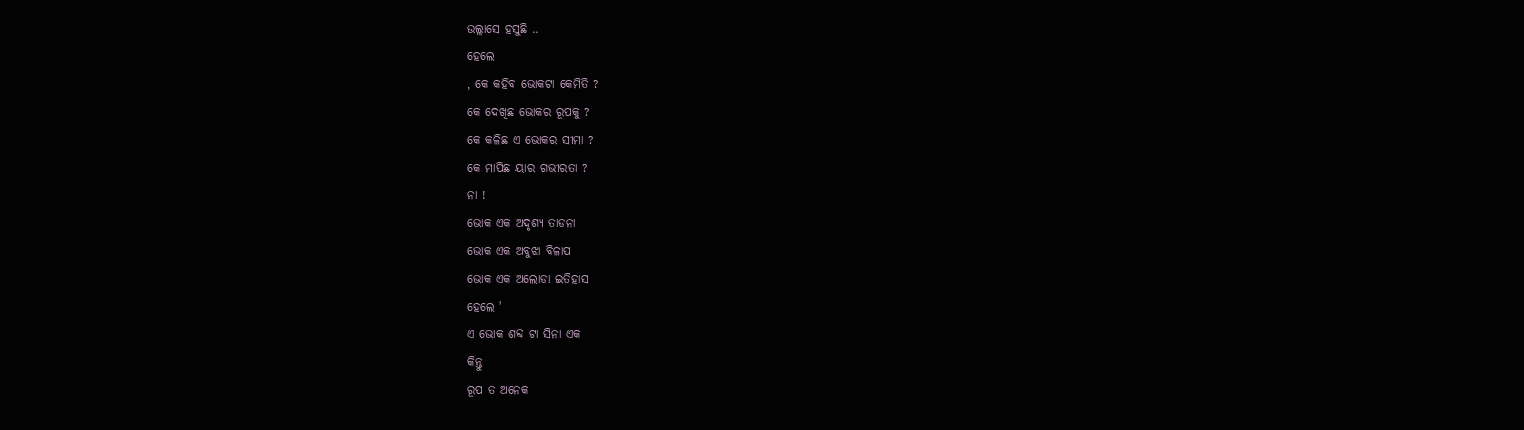ଉଲ୍ଲାସେ ହସୁଛି ..
ହେଲେ
, କେ କହିବ ଭୋକଟା କେମିତି ?
କେ ଦେଖିଛ ଭୋକର ରୂପକୁ ?
କେ କଳିଛ ଏ ଭୋକର ସୀମା ?
କେ ମାପିଛ ୟାର ଗଭୀରତା ?
ନା !
ଭୋକ ଏକ ଅଦୃଶ୍ୟ ତାଡନା
ଭୋକ ଏକ ଅବୁଝା ବିଳାପ
ଭୋକ ଏକ ଅଲୋଡା ଇତିହାସ
ହେଲେ '
ଏ ଭୋକ ଶବ୍ଦ ଟା ସିନା ଏକ
କିନ୍ତୁ
ରୂପ ତ ଅନେକ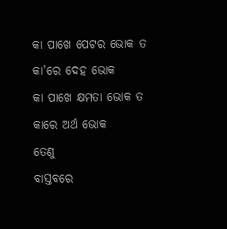କା ପାଖେ ପେଟର ଭୋକ ତ
କା'ରେ ଦେହ ଭୋକ
କା ପାଖେ କ୍ଷମତା ଭୋକ ତ
କାରେ ଅର୍ଥ ଭୋକ
ତେଣୁ
ବାସ୍ତବରେ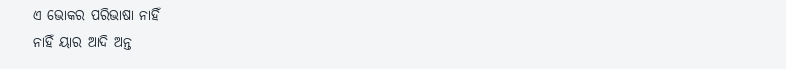ଏ ଭୋକର ପରିଭାଷା ନାହିଁ
ନାହିଁ ୟାର ଆଦି ଅନ୍ତ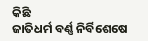କିଛି
ଜାତିଧର୍ମ ବର୍ଣ୍ଣ ନିର୍ବିଶେଷେ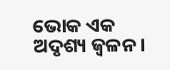ଭୋକ ଏକ ଅଦୃଶ୍ୟ ଜ୍ବଳନ ।